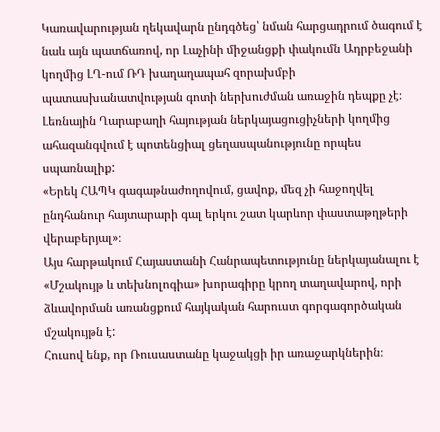Կառավարության ղեկավարն ընդգծեց՝ նման հարցադրում ծագում է նաև այն պատճառով, որ Լաչինի միջանցքի փակումն Ադրբեջանի կողմից ԼՂ-ում ՌԴ խաղաղապահ զորախմբի պատասխանատվության գոտի ներխուժման առաջին դեպքը չէ։
Լեռնային Ղարաբաղի հայության ներկայացուցիչների կողմից ահազանգվում է պոտենցիալ ցեղասպանությունը որպես սպառնալիք:
«Երեկ ՀԱՊԿ գագաթնաժողովում, ցավոք, մեզ չի հաջողվել ընդհանուր հայտարարի գալ երկու շատ կարևոր փաստաթղթերի վերաբերյալ»։
Այս հարթակում Հայաստանի Հանրապետությունը ներկայանալու է «Մշակույթ և տեխնոլոգիա» խորագիրը կրող տաղավարով, որի ձևավորման առանցքում հայկական հարուստ գորգագործական մշակույթն է:
Հուսով ենք, որ Ռուսաստանը կաջակցի իր առաջարկներին։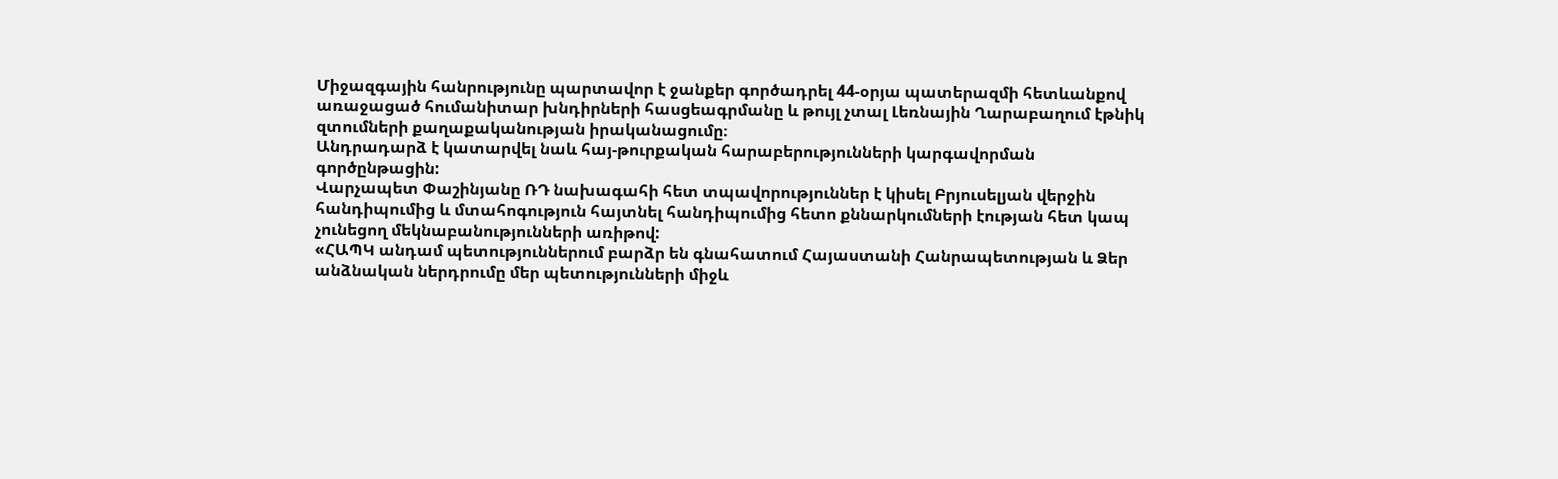Միջազգային հանրությունը պարտավոր է ջանքեր գործադրել 44-օրյա պատերազմի հետևանքով առաջացած հումանիտար խնդիրների հասցեագրմանը և թույլ չտալ Լեռնային Ղարաբաղում էթնիկ զտումների քաղաքականության իրականացումը։
Անդրադարձ է կատարվել նաև հայ-թուրքական հարաբերությունների կարգավորման գործընթացին:
Վարչապետ Փաշինյանը ՌԴ նախագահի հետ տպավորություններ է կիսել Բրյուսելյան վերջին հանդիպումից և մտահոգություն հայտնել հանդիպումից հետո քննարկումների էության հետ կապ չունեցող մեկնաբանությունների առիթով:
«ՀԱՊԿ անդամ պետություններում բարձր են գնահատում Հայաստանի Հանրապետության և Ձեր անձնական ներդրումը մեր պետությունների միջև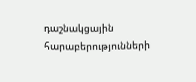դաշնակցային հարաբերությունների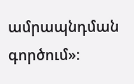ամրապնդման գործում»։